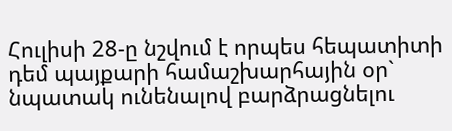Հուլիսի 28-ը նշվում է որպես հեպատիտի դեմ պայքարի համաշխարհային օր` նպատակ ունենալով բարձրացնելու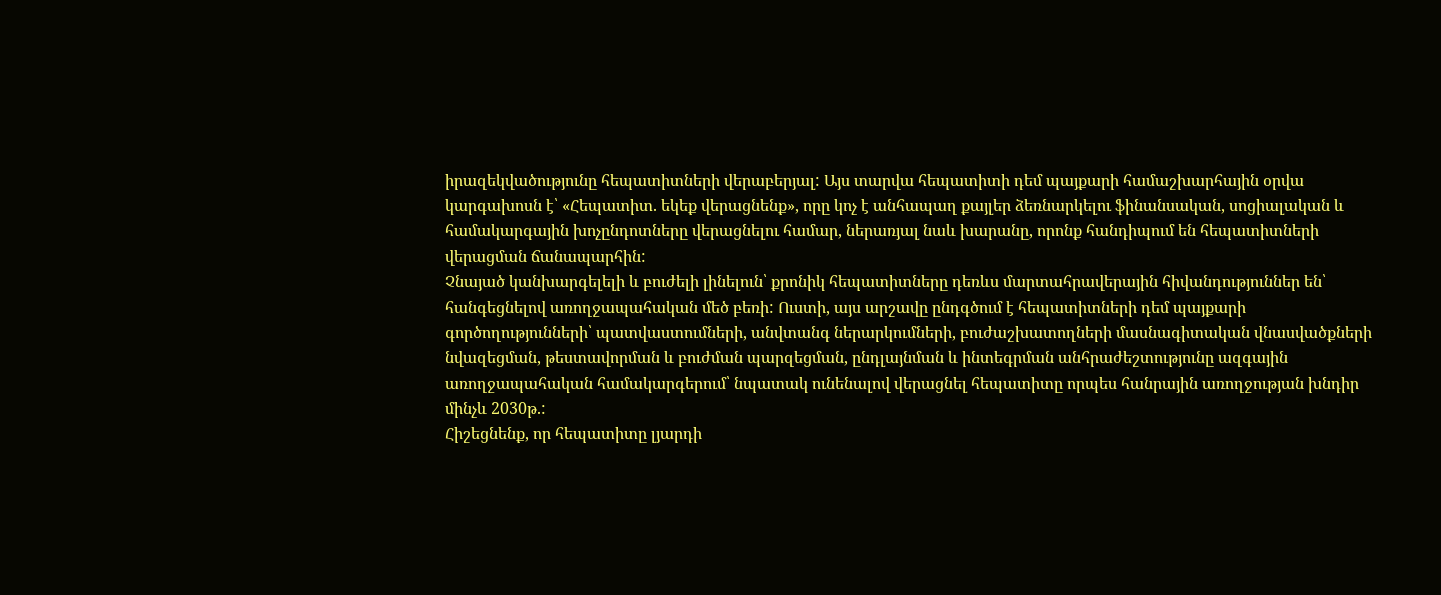իրազեկվածությունը հեպատիտների վերաբերյալ: Այս տարվա հեպատիտի դեմ պայքարի համաշխարհային օրվա կարգախոսն է՝ «Հեպատիտ. եկեք վերացնենք», որը կոչ է անհապաղ քայլեր ձեռնարկելու ֆինանսական, սոցիալական և համակարգային խոչընդոտները վերացնելու համար, ներառյալ նաև խարանը, որոնք հանդիպում են հեպատիտների վերացման ճանապարհին:
Չնայած կանխարգելելի և բուժելի լինելուն՝ քրոնիկ հեպատիտները դեռևս մարտահրավերային հիվանդություններ են՝ հանգեցնելով առողջապահական մեծ բեռի: Ուստի, այս արշավը ընդգծում է հեպատիտների դեմ պայքարի գործողությունների՝ պատվաստումների, անվտանգ ներարկումների, բուժաշխատողների մասնագիտական վնասվածքների նվազեցման, թեստավորման և բուժման պարզեցման, ընդլայնման և ինտեգրման անհրաժեշտությունը ազգային առողջապահական համակարգերում՝ նպատակ ունենալով վերացնել հեպատիտը որպես հանրային առողջության խնդիր մինչև 2030թ.:
Հիշեցնենք, որ հեպատիտը լյարդի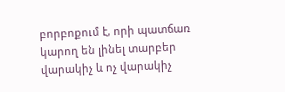բորբոքում է, որի պատճառ կարող են լինել տարբեր վարակիչ և ոչ վարակիչ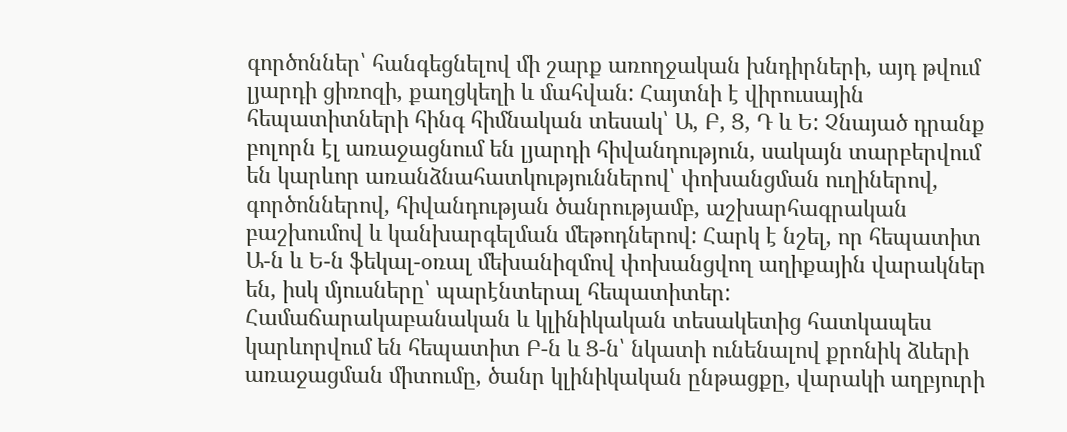գործոններ՝ հանգեցնելով մի շարք առողջական խնդիրների, այդ թվում լյարդի ցիռոզի, քաղցկեղի և մահվան: Հայտնի է վիրուսային հեպատիտների հինգ հիմնական տեսակ՝ Ա, Բ, Ց, Դ և Ե: Չնայած դրանք բոլորն էլ առաջացնում են լյարդի հիվանդություն, սակայն տարբերվում են կարևոր առանձնահատկություններով՝ փոխանցման ուղիներով, գործոններով, հիվանդության ծանրությամբ, աշխարհագրական բաշխումով և կանխարգելման մեթոդներով: Հարկ է նշել, որ հեպատիտ Ա-ն և Ե-ն ֆեկալ-օռալ մեխանիզմով փոխանցվող աղիքային վարակներ են, իսկ մյուսները՝ պարէնտերալ հեպատիտեր: Համաճարակաբանական և կլինիկական տեսակետից հատկապես կարևորվում են հեպատիտ Բ-ն և Ց-ն՝ նկատի ունենալով քրոնիկ ձևերի առաջացման միտումը, ծանր կլինիկական ընթացքը, վարակի աղբյուրի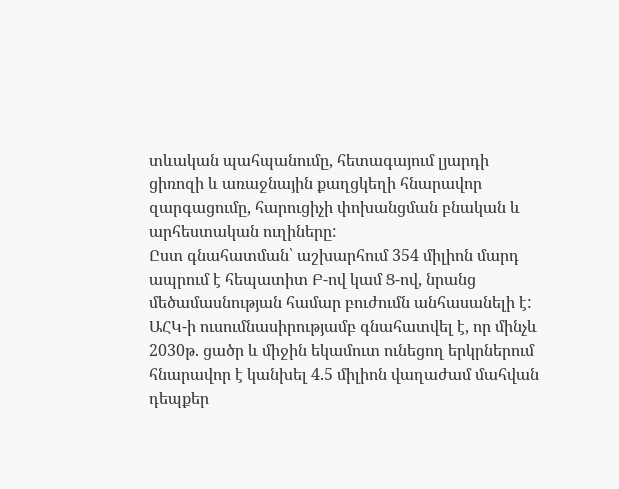տևական պահպանումը, հետագայում լյարդի ցիռոզի և առաջնային քաղցկեղի հնարավոր զարգացումը, հարուցիչի փոխանցման բնական և արհեստական ուղիները:
Ըստ գնահատման՝ աշխարհում 354 միլիոն մարդ ապրում է հեպատիտ Բ-ով կամ Ց-ով, նրանց մեծամասնության համար բուժումն անհասանելի է: ԱՀԿ-ի ուսումնասիրությամբ գնահատվել է, որ մինչև 2030թ. ցածր և միջին եկամուտ ունեցող երկրներում հնարավոր է կանխել 4.5 միլիոն վաղաժամ մահվան դեպքեր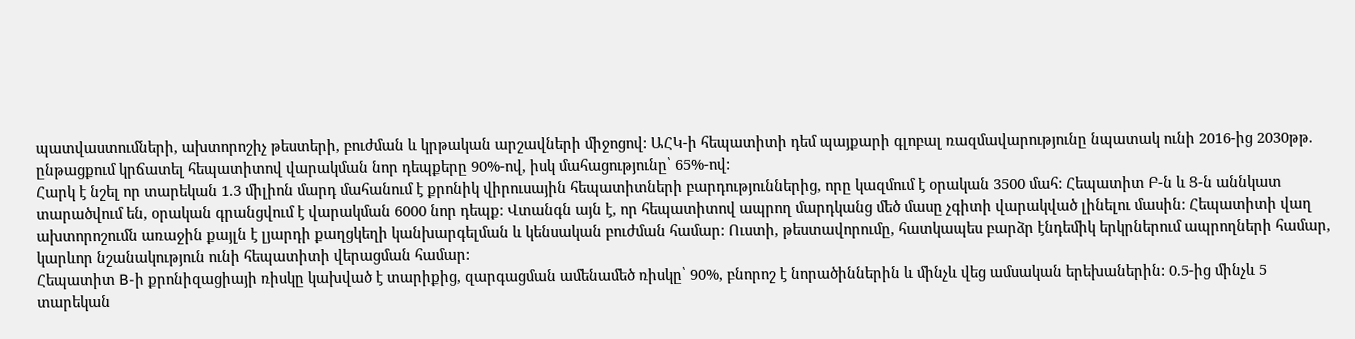պատվաստումների, ախտորոշիչ թեստերի, բուժման և կրթական արշավների միջոցով: ԱՀԿ-ի հեպատիտի դեմ պայքարի գլոբալ ռազմավարությունը նպատակ ունի 2016-ից 2030թթ. ընթացքում կրճատել հեպատիտով վարակման նոր դեպքերը 90%-ով, իսկ մահացությունը՝ 65%-ով:
Հարկ է նշել որ տարեկան 1.3 միլիոն մարդ մահանում է քրոնիկ վիրուսային հեպատիտների բարդություններից, որը կազմում է օրական 3500 մահ: Հեպատիտ Բ-ն և Ց-ն աննկատ տարածվում են, օրական գրանցվում է վարակման 6000 նոր դեպք: Վտանգն այն է, որ հեպատիտով ապրող մարդկանց մեծ մասը չգիտի վարակված լինելու մասին: Հեպատիտի վաղ ախտորոշումն առաջին քայլն է լյարդի քաղցկեղի կանխարգելման և կենսական բուժման համար: Ուստի, թեստավորումը, հատկապես բարձր էնդեմիկ երկրներում ապրողների համար, կարևոր նշանակություն ունի հեպատիտի վերացման համար:
Հեպատիտ B-ի քրոնիզացիայի ռիսկը կախված է տարիքից, զարգացման ամենամեծ ռիսկը՝ 90%, բնորոշ է նորածիններին և մինչև վեց ամսական երեխաներին: 0.5-ից մինչև 5 տարեկան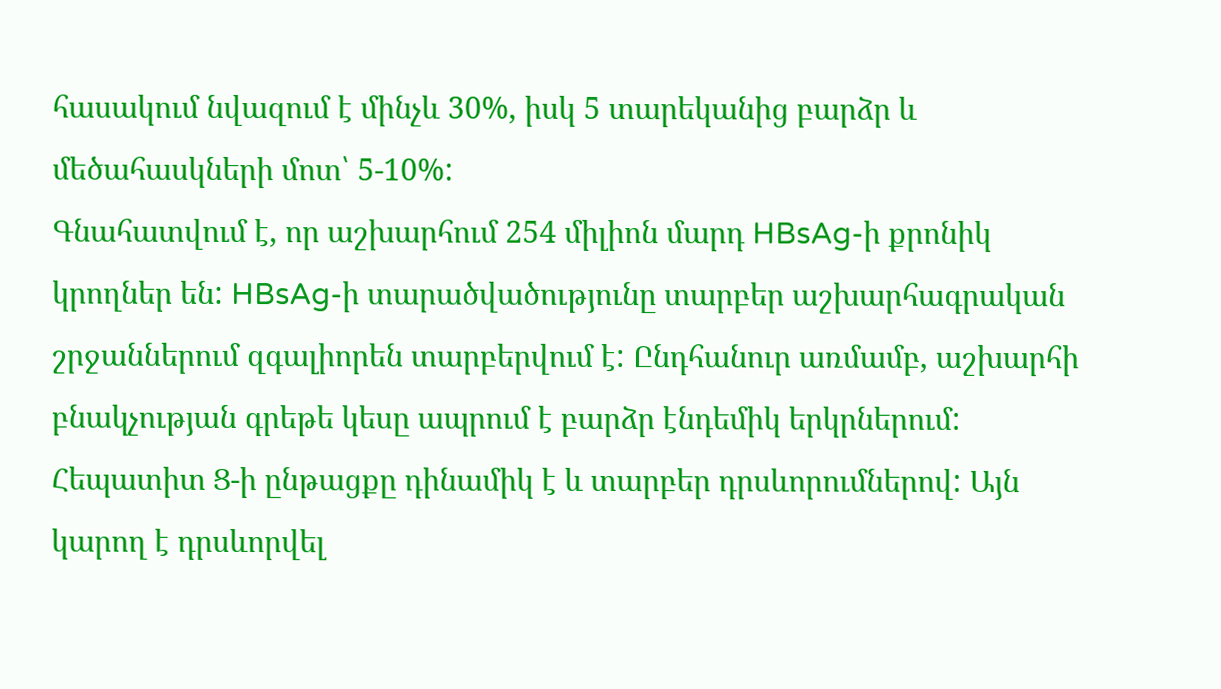հասակում նվազում է մինչև 30%, իսկ 5 տարեկանից բարձր և մեծահասկների մոտ՝ 5-10%:
Գնահատվում է, որ աշխարհում 254 միլիոն մարդ HBsAg-ի քրոնիկ կրողներ են: HBsAg-ի տարածվածությունը տարբեր աշխարհագրական շրջաններում զգալիորեն տարբերվում է: Ընդհանուր առմամբ, աշխարհի բնակչության գրեթե կեսը ապրում է բարձր էնդեմիկ երկրներում: Հեպատիտ Ց-ի ընթացքը դինամիկ է և տարբեր դրսևորումներով: Այն կարող է դրսևորվել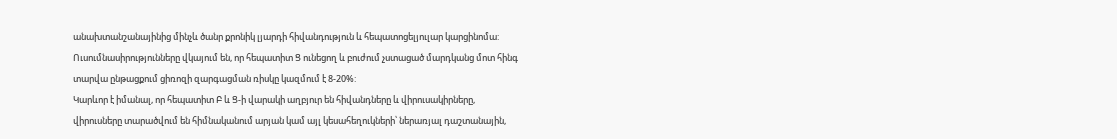անախտանշանայինից մինչև ծանր քրոնիկ լյարդի հիվանդություն և հեպատոցելյուլար կարցինոմա: Ուսումնասիրությունները վկայում են, որ հեպատիտ Ց ունեցող և բուժում չստացած մարդկանց մոտ հինգ տարվա ընթացքում ցիռոզի զարգացման ռիսկը կազմում է 8-20%:
Կարևոր է իմանալ, որ հեպատիտ Բ և Ց-ի վարակի աղբյուր են հիվանդները և վիրուսակիրները, վիրուսները տարածվում են հիմնականում արյան կամ այլ կեսահեղուկների՝ ներառյալ դաշտանային,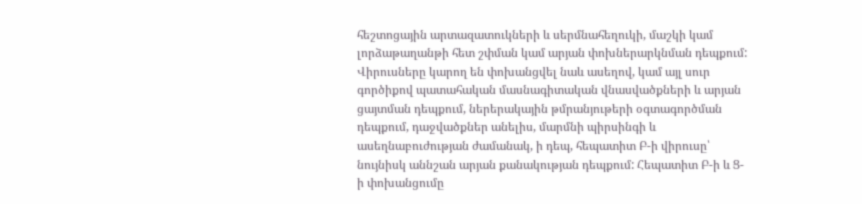հեշտոցային արտազատուկների և սերմնահեղուկի, մաշկի կամ լորձաթաղանթի հետ շփման կամ արյան փոխներարկնման դեպքում: Վիրուսները կարող են փոխանցվել նաև ասեղով, կամ այլ սուր գործիքով պատահական մասնագիտական վնասվածքների և արյան ցայտման դեպքում, ներերակային թմրանյութերի օգտագործման դեպքում, դաջվածքներ անելիս, մարմնի պիրսինգի և ասեղնաբուժության ժամանակ, ի դեպ, հեպատիտ Բ-ի վիրուսը՝ նույնիսկ աննշան արյան քանակության դեպքում: Հեպատիտ Բ-ի և Ց-ի փոխանցումը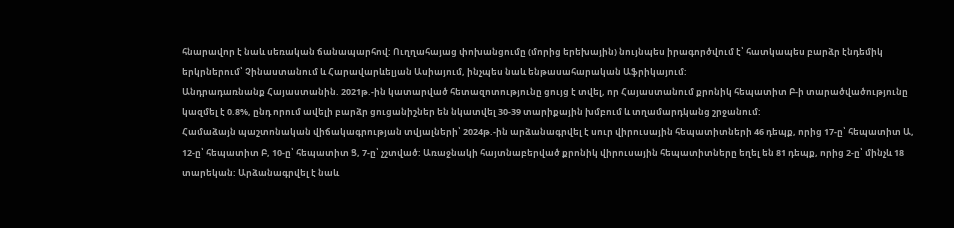հնարավոր է նաև սեռական ճանապարհով: Ուղղահայաց փոխանցումը (մորից երեխային) նույնպես իրագործվում է՝ հատկապես բարձր էնդեմիկ երկրներում՝ Չինաստանում և Հարավարևելյան Ասիայում, ինչպես նաև ենթասահարական Աֆրիկայում:
Անդրադառնանք Հայաստանին. 2021թ.-ին կատարված հետազոտությունը ցույց է տվել, որ Հայաստանում քրոնիկ հեպատիտ Բ-ի տարածվածությունը կազմել է 0.8%, ընդ որում ավելի բարձր ցուցանիշներ են նկատվել 30-39 տարիքային խմբում և տղամարդկանց շրջանում:
Համաձայն պաշտոնական վիճակագրության տվյալների՝ 2024թ.-ին արձանագրվել է սուր վիրուսային հեպատիտների 46 դեպք, որից 17-ը՝ հեպատիտ Ա, 12-ը՝ հեպատիտ Բ, 10-ը՝ հեպատիտ Ց, 7-ը՝ չշտված: Առաջնակի հայտնաբերված քրոնիկ վիրուսային հեպատիտները եղել են 81 դեպք, որից 2-ը՝ մինչև 18 տարեկան: Արձանագրվել է նաև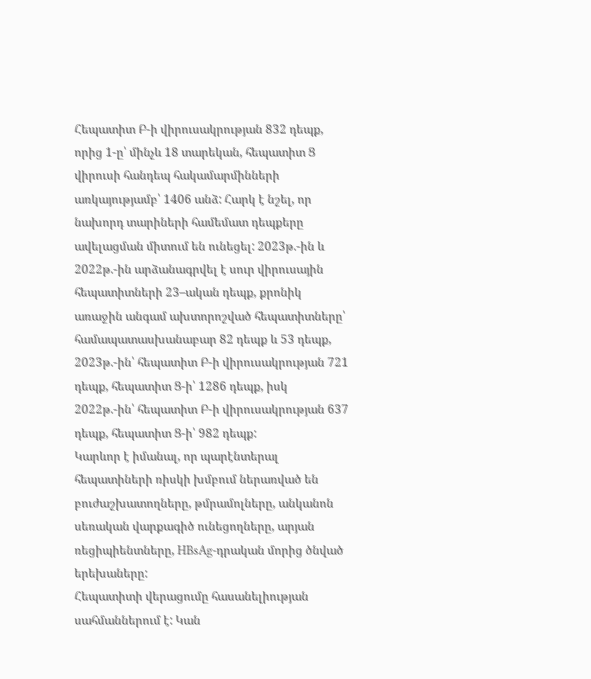Հեպատիտ Բ-ի վիրուսակրության 832 դեպք, որից 1-ը՝ մինչև 18 տարեկան, հեպատիտ Ց վիրուսի հանդեպ հակամարմինների առկայությամբ՝ 1406 անձ: Հարկ է նշել, որ նախորդ տարիների համեմատ դեպքերը ավելացման միտում են ունեցել: 2023թ.-ին և 2022թ.-ին արձանագրվել է սուր վիրուսային հեպատիտների 23–ական դեպք, քրոնիկ առաջին անգամ ախտորոշված հեպատիտները՝ համապատասխանաբար 82 դեպք և 53 դեպք, 2023թ.-ին՝ հեպատիտ Բ-ի վիրուսակրության 721 դեպք, հեպատիտ Ց-ի՝ 1286 դեպք, իսկ 2022թ.-ին՝ հեպատիտ Բ-ի վիրուսակրության 637 դեպք, հեպատիտ Ց-ի՝ 982 դեպք:
Կարևոր է իմանալ, որ պարէնտերալ հեպատիների ռիսկի խմբում ներառված են բուժաշխատողները, թմրամոլները, անկանոն սեռական վարքագիծ ունեցողները, արյան ռեցիպիենտները, HBsAg-դրական մորից ծնված երեխաները:
Հեպատիտի վերացումը հասանելիության սահմաններում է: Կան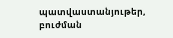պատվաստանյութեր, բուժման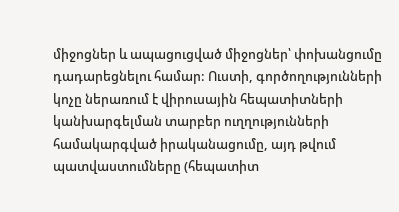միջոցներ և ապացուցված միջոցներ՝ փոխանցումը դադարեցնելու համար: Ուստի, գործողությունների կոչը ներառում է վիրուսային հեպատիտների կանխարգելման տարբեր ուղղությունների համակարգված իրականացումը, այդ թվում պատվաստումները (հեպատիտ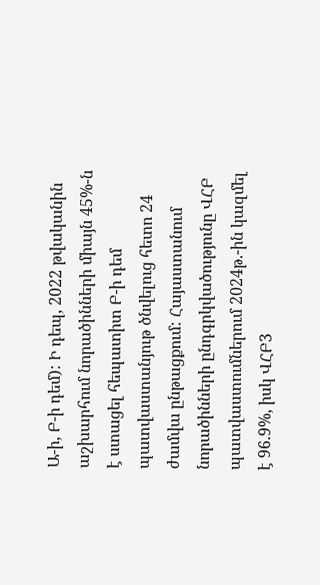Ա-ի, Բ-ի դեմ): Ի դեպ, 2022 թվականին աշխարհում նորածինների միայն 45%-ն է ստացել հեպատիտ Բ-ի դեմ պատվաստանյութ ծնվելուց հետո 24 ժամվա ընթացքում: Հայաստանում նորածինների ընդգրկվածությունը ՎՀԲ պատվաստումներում 2024թ.-ին կազմել է 96.9%, իսկ ՎՀԲ3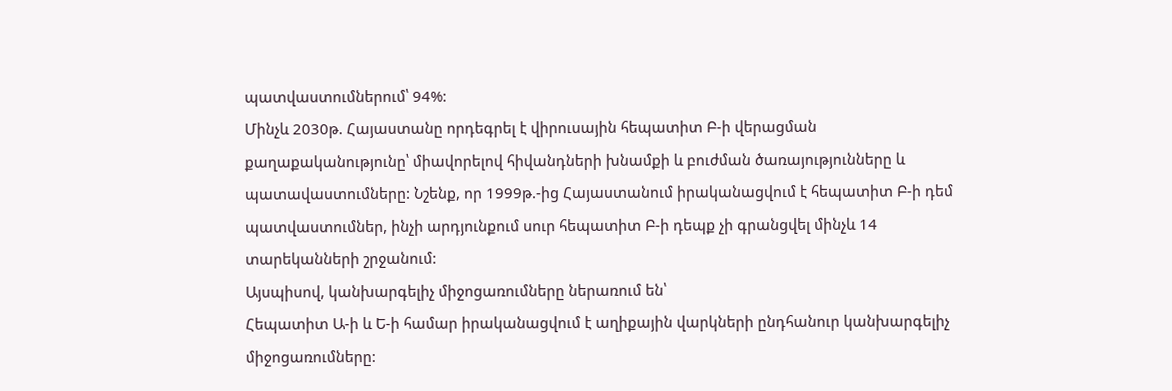պատվաստումներում՝ 94%:
Մինչև 2030թ. Հայաստանը որդեգրել է վիրուսային հեպատիտ Բ-ի վերացման քաղաքականությունը՝ միավորելով հիվանդների խնամքի և բուժման ծառայությունները և պատավաստումները: Նշենք, որ 1999թ.-ից Հայաստանում իրականացվում է հեպատիտ Բ-ի դեմ պատվաստումներ, ինչի արդյունքում սուր հեպատիտ Բ-ի դեպք չի գրանցվել մինչև 14 տարեկանների շրջանում:
Այսպիսով, կանխարգելիչ միջոցառումները ներառում են՝
Հեպատիտ Ա-ի և Ե-ի համար իրականացվում է աղիքային վարկների ընդհանուր կանխարգելիչ միջոցառումները: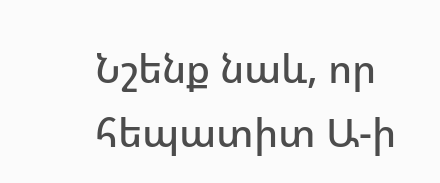Նշենք նաև, որ հեպատիտ Ա-ի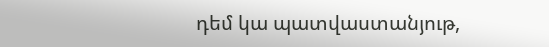դեմ կա պատվաստանյութ,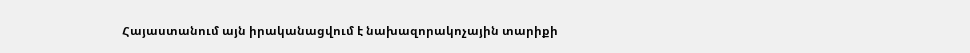Հայաստանում այն իրականացվում է նախազորակոչային տարիքի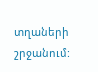տղաների շրջանում: